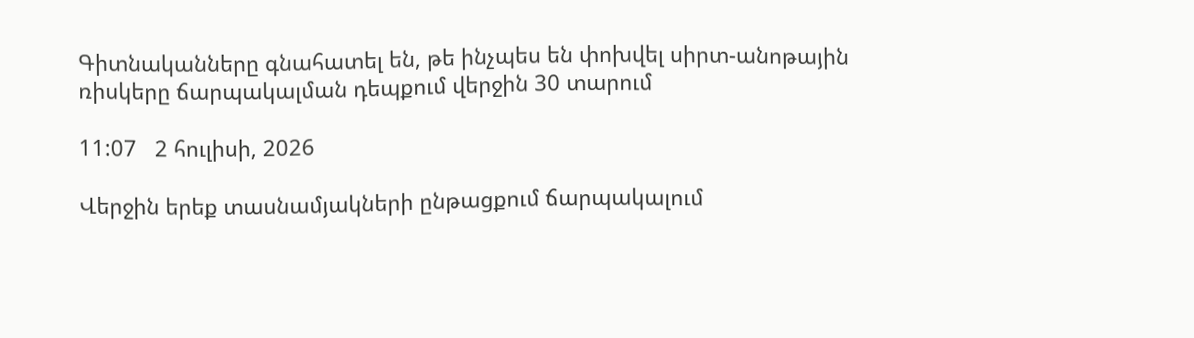Գիտնականները գնահատել են, թե ինչպես են փոխվել սիրտ-անոթային ռիսկերը ճարպակալման դեպքում վերջին 30 տարում

11:07   2 հուլիսի, 2026

Վերջին երեք տասնամյակների ընթացքում ճարպակալում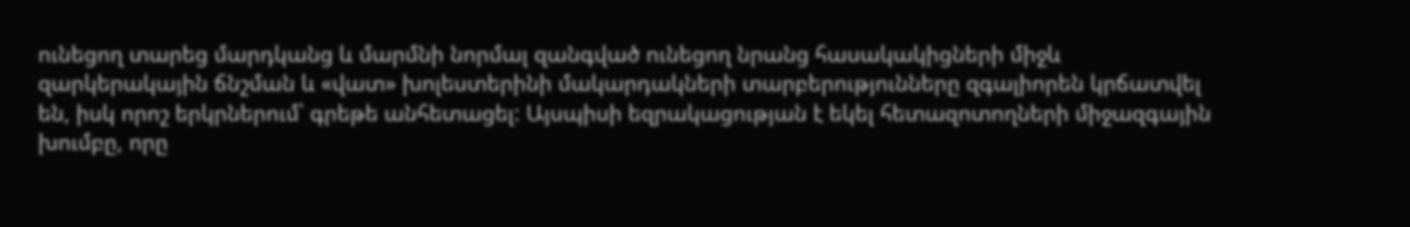ունեցող տարեց մարդկանց և մարմնի նորմալ զանգված ունեցող նրանց հասակակիցների միջև զարկերակային ճնշման և «վատ» խոլեստերինի մակարդակների տարբերությունները զգալիորեն կրճատվել են, իսկ որոշ երկրներում՝ գրեթե անհետացել: Այսպիսի եզրակացության է եկել հետազոտողների միջազգային խումբը, որը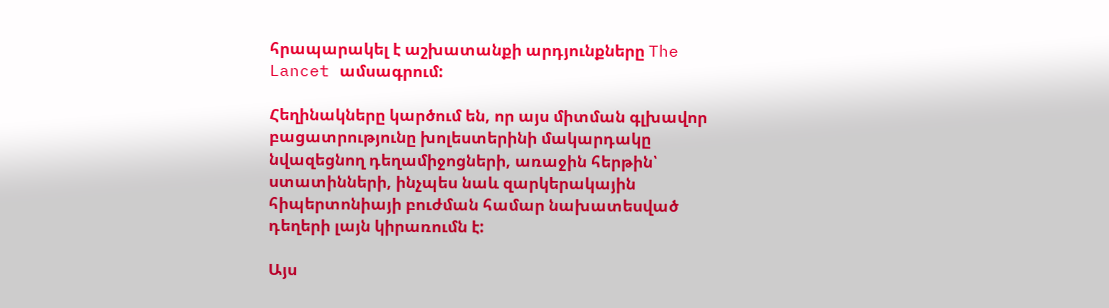հրապարակել է աշխատանքի արդյունքները The Lancet ամսագրում:

Հեղինակները կարծում են, որ այս միտման գլխավոր բացատրությունը խոլեստերինի մակարդակը նվազեցնող դեղամիջոցների, առաջին հերթին՝ ստատինների, ինչպես նաև զարկերակային հիպերտոնիայի բուժման համար նախատեսված դեղերի լայն կիրառումն է:

Այս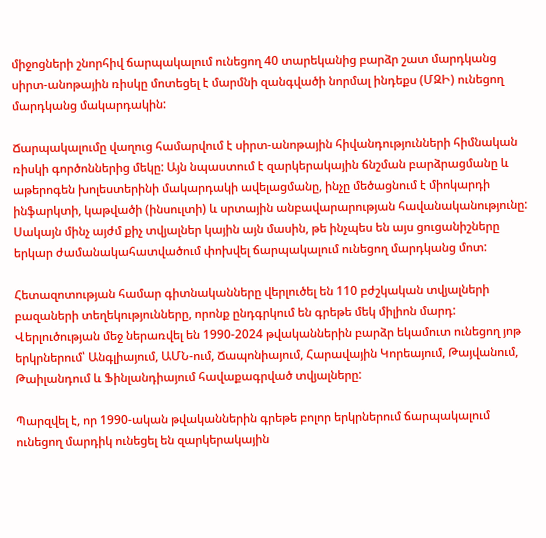միջոցների շնորհիվ ճարպակալում ունեցող 40 տարեկանից բարձր շատ մարդկանց սիրտ-անոթային ռիսկը մոտեցել է մարմնի զանգվածի նորմալ ինդեքս (ՄԶԻ) ունեցող մարդկանց մակարդակին:

Ճարպակալումը վաղուց համարվում է սիրտ-անոթային հիվանդությունների հիմնական ռիսկի գործոններից մեկը: Այն նպաստում է զարկերակային ճնշման բարձրացմանը և աթերոգեն խոլեստերինի մակարդակի ավելացմանը, ինչը մեծացնում է միոկարդի ինֆարկտի, կաթվածի (ինսուլտի) և սրտային անբավարարության հավանականությունը: Սակայն մինչ այժմ քիչ տվյալներ կային այն մասին, թե ինչպես են այս ցուցանիշները երկար ժամանակահատվածում փոխվել ճարպակալում ունեցող մարդկանց մոտ:

Հետազոտության համար գիտնականները վերլուծել են 110 բժշկական տվյալների բազաների տեղեկությունները, որոնք ընդգրկում են գրեթե մեկ միլիոն մարդ: Վերլուծության մեջ ներառվել են 1990-2024 թվականներին բարձր եկամուտ ունեցող յոթ երկրներում՝ Անգլիայում, ԱՄՆ-ում, Ճապոնիայում, Հարավային Կորեայում, Թայվանում, Թաիլանդում և Ֆինլանդիայում հավաքագրված տվյալները:

Պարզվել է, որ 1990-ական թվականներին գրեթե բոլոր երկրներում ճարպակալում ունեցող մարդիկ ունեցել են զարկերակային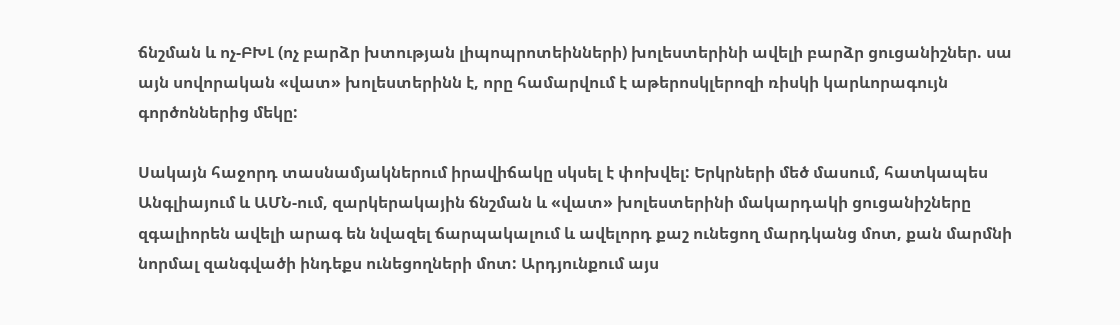ճնշման և ոչ-ԲԽԼ (ոչ բարձր խտության լիպոպրոտեինների) խոլեստերինի ավելի բարձր ցուցանիշներ. սա այն սովորական «վատ» խոլեստերինն է, որը համարվում է աթերոսկլերոզի ռիսկի կարևորագույն գործոններից մեկը:

Սակայն հաջորդ տասնամյակներում իրավիճակը սկսել է փոխվել: Երկրների մեծ մասում, հատկապես Անգլիայում և ԱՄՆ-ում, զարկերակային ճնշման և «վատ» խոլեստերինի մակարդակի ցուցանիշները զգալիորեն ավելի արագ են նվազել ճարպակալում և ավելորդ քաշ ունեցող մարդկանց մոտ, քան մարմնի նորմալ զանգվածի ինդեքս ունեցողների մոտ: Արդյունքում այս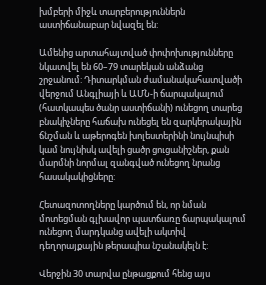խմբերի միջև տարբերություններն աստիճանաբար նվազել են:

Ամենից արտահայտված փոփոխությունները նկատվել են 60–79 տարեկան անձանց շրջանում: Դիտարկման ժամանակահատվածի վերջում Անգլիայի և ԱՄՆ-ի ճարպակալում (հատկապես ծանր աստիճանի) ունեցող տարեց բնակիչները հաճախ ունեցել են զարկերակային ճնշման և աթերոգեն խոլեստերինի նույնպիսի կամ նույնիսկ ավելի ցածր ցուցանիշներ, քան մարմնի նորմալ զանգված ունեցող նրանց հասակակիցները:

Հետազոտողները կարծում են, որ նման մոտեցման գլխավոր պատճառը ճարպակալում ունեցող մարդկանց ավելի ակտիվ դեղորայքային թերապիա նշանակելն է:

Վերջին 30 տարվա ընթացքում հենց այս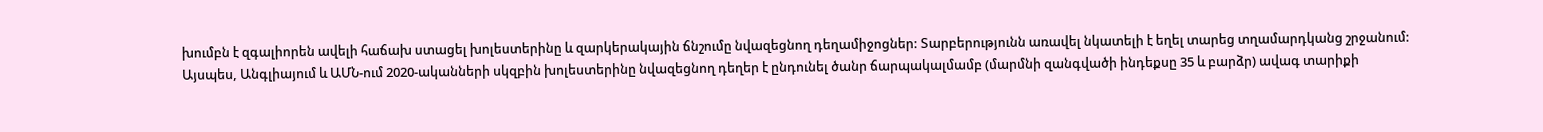խումբն է զգալիորեն ավելի հաճախ ստացել խոլեստերինը և զարկերակային ճնշումը նվազեցնող դեղամիջոցներ: Տարբերությունն առավել նկատելի է եղել տարեց տղամարդկանց շրջանում: Այսպես, Անգլիայում և ԱՄՆ-ում 2020-ականների սկզբին խոլեստերինը նվազեցնող դեղեր է ընդունել ծանր ճարպակալմամբ (մարմնի զանգվածի ինդեքսը 35 և բարձր) ավագ տարիքի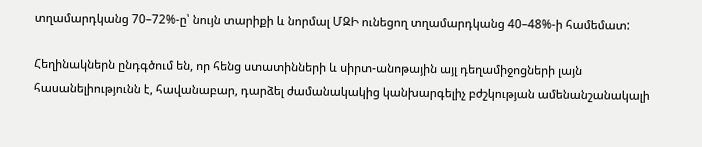տղամարդկանց 70–72%-ը՝ նույն տարիքի և նորմալ ՄԶԻ ունեցող տղամարդկանց 40–48%-ի համեմատ:

Հեղինակներն ընդգծում են, որ հենց ստատինների և սիրտ-անոթային այլ դեղամիջոցների լայն հասանելիությունն է, հավանաբար, դարձել ժամանակակից կանխարգելիչ բժշկության ամենանշանակալի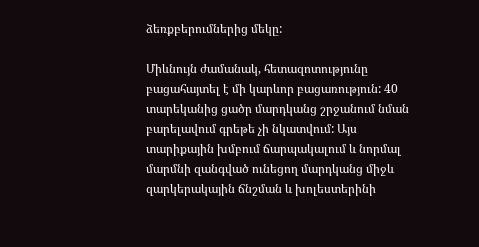ձեռքբերումներից մեկը:

Միևնույն ժամանակ, հետազոտությունը բացահայտել է մի կարևոր բացառություն: 40 տարեկանից ցածր մարդկանց շրջանում նման բարելավում գրեթե չի նկատվում: Այս տարիքային խմբում ճարպակալում և նորմալ մարմնի զանգված ունեցող մարդկանց միջև զարկերակային ճնշման և խոլեստերինի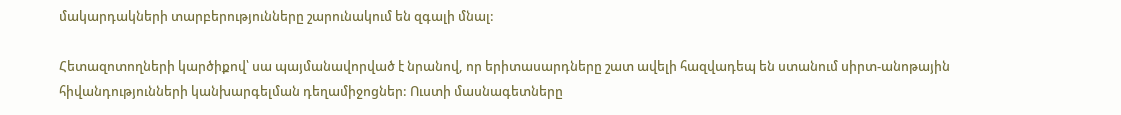մակարդակների տարբերությունները շարունակում են զգալի մնալ:

Հետազոտողների կարծիքով՝ սա պայմանավորված է նրանով, որ երիտասարդները շատ ավելի հազվադեպ են ստանում սիրտ-անոթային հիվանդությունների կանխարգելման դեղամիջոցներ: Ուստի մասնագետները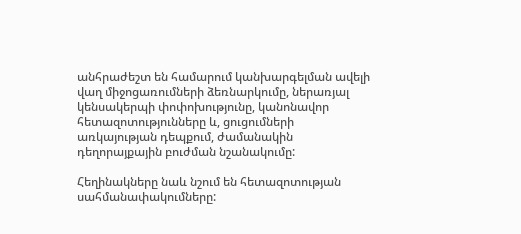անհրաժեշտ են համարում կանխարգելման ավելի վաղ միջոցառումների ձեռնարկումը, ներառյալ կենսակերպի փոփոխությունը, կանոնավոր հետազոտությունները և, ցուցումների առկայության դեպքում, ժամանակին դեղորայքային բուժման նշանակումը:

Հեղինակները նաև նշում են հետազոտության սահմանափակումները: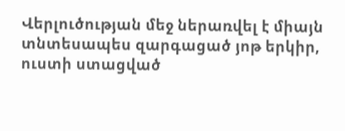Վերլուծության մեջ ներառվել է միայն տնտեսապես զարգացած յոթ երկիր, ուստի ստացված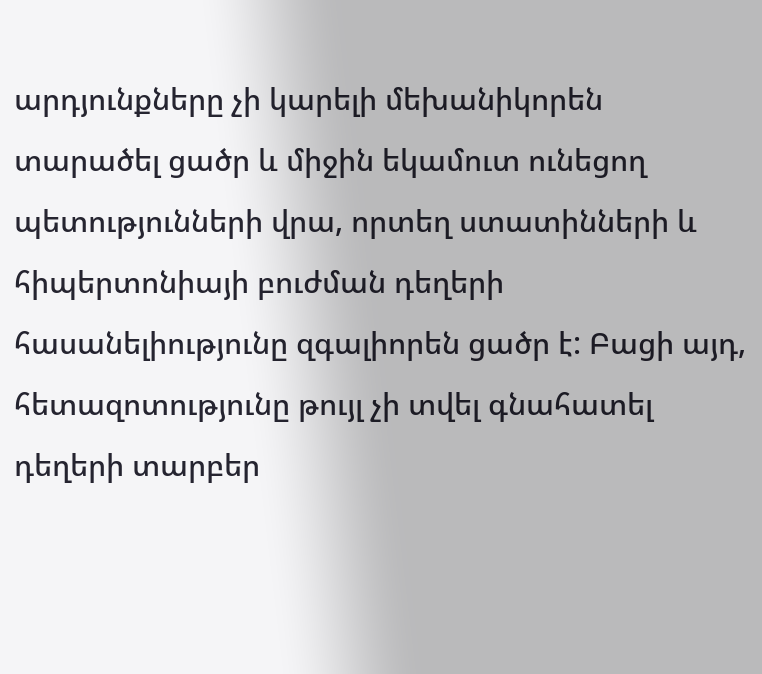արդյունքները չի կարելի մեխանիկորեն տարածել ցածր և միջին եկամուտ ունեցող պետությունների վրա, որտեղ ստատինների և հիպերտոնիայի բուժման դեղերի հասանելիությունը զգալիորեն ցածր է: Բացի այդ, հետազոտությունը թույլ չի տվել գնահատել դեղերի տարբեր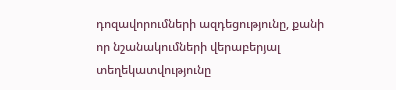դոզավորումների ազդեցությունը, քանի որ նշանակումների վերաբերյալ տեղեկատվությունը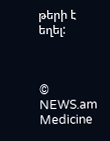թերի է եղել:



© NEWS.am Medicine